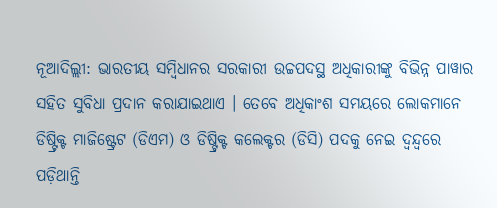ନୂଆଦିଲ୍ଲୀ: ଭାରତୀୟ ସମ୍ବିଧାନର ସରକାରୀ ଉଚ୍ଚପଦସ୍ଥ ଅଧିକାରୀଙ୍କୁ ବିଭିନ୍ନ ପାୱାର ସହିତ ସୁବିଧା ପ୍ରଦାନ କରାଯାଇଥାଏ । ତେବେ ଅଧିକାଂଶ ସମୟରେ ଲୋକମାନେ ଡିଷ୍ଟ୍ରିକ୍ଟ ମାଜିଷ୍ଟ୍ରେଟ (ଡିଏମ) ଓ ଡିଷ୍ଟ୍ରିକ୍ଟ କଲେକ୍ଟର (ଡିସି) ପଦକୁ ନେଇ ଦ୍ୱନ୍ଦ୍ୱରେ ପଡ଼ିଥାନ୍ତି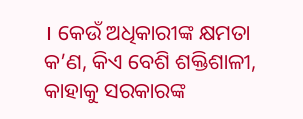। କେଉଁ ଅଧିକାରୀଙ୍କ କ୍ଷମତା କ’ଣ, କିଏ ବେଶି ଶକ୍ତିଶାଳୀ, କାହାକୁ ସରକାରଙ୍କ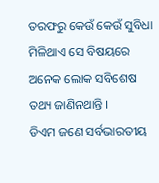ତରଫରୁ କେଉଁ କେଉଁ ସୁବିଧା ମିଳିଥାଏ ସେ ବିଷୟରେ ଅନେକ ଲୋକ ସବିଶେଷ ତଥ୍ୟ ଜାଣିନଥାନ୍ତି ।
ଡିଏମ ଜଣେ ସର୍ବଭାରତୀୟ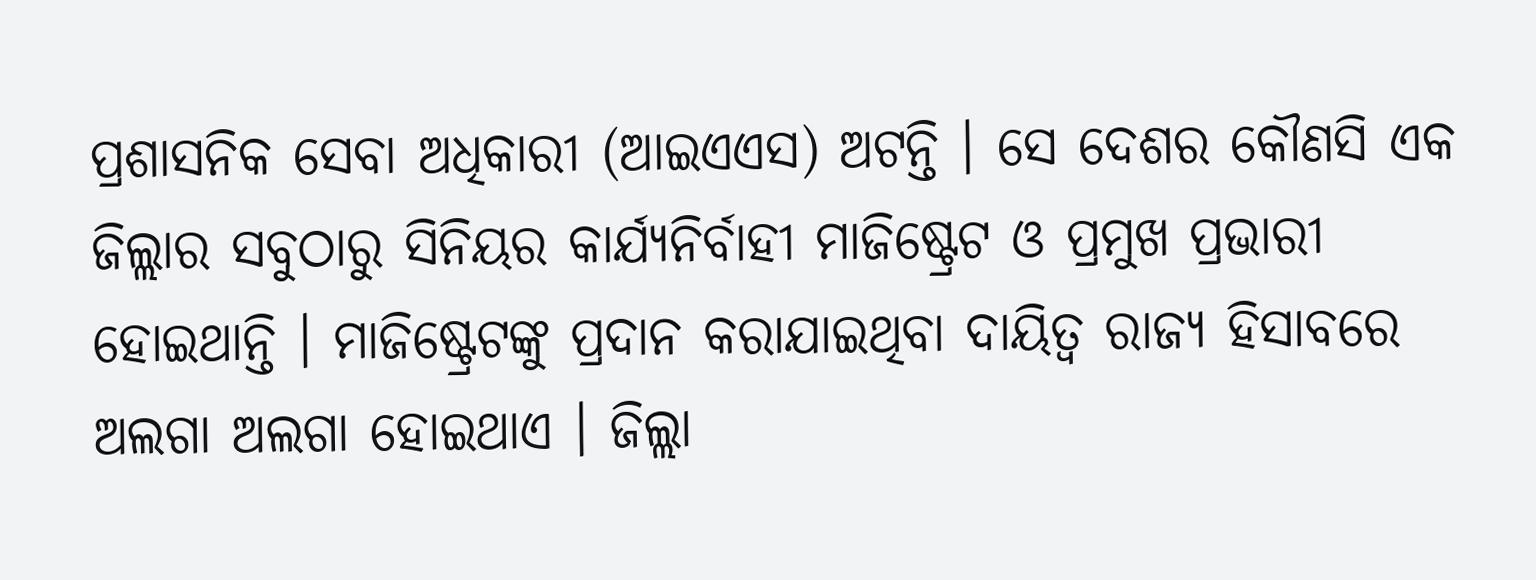ପ୍ରଶାସନିକ ସେବା ଅଧିକାରୀ (ଆଇଏଏସ) ଅଟନ୍ତି । ସେ ଦେଶର କୌଣସି ଏକ ଜିଲ୍ଲାର ସବୁଠାରୁ ସିନିୟର କାର୍ଯ୍ୟନିର୍ବାହୀ ମାଜିଷ୍ଟ୍ରେଟ ଓ ପ୍ରମୁଖ ପ୍ରଭାରୀ ହୋଇଥାନ୍ତି । ମାଜିଷ୍ଟ୍ରେଟଙ୍କୁ ପ୍ରଦାନ କରାଯାଇଥିବା ଦାୟିତ୍ୱ ରାଜ୍ୟ ହିସାବରେ ଅଲଗା ଅଲଗା ହୋଇଥାଏ । ଜିଲ୍ଲା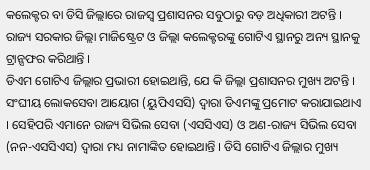କଲେକ୍ଟର ବା ଡିସି ଜିଲ୍ଲାରେ ରାଜସ୍ୱ ପ୍ରଶାସନର ସବୁଠାରୁ ବଡ଼ ଅଧିକାରୀ ଅଟନ୍ତି । ରାଜ୍ୟ ସରକାର ଜିଲ୍ଲା ମାଜିଷ୍ଟ୍ରେଟ ଓ ଜିଲ୍ଲା କଲେକ୍ଟରଙ୍କୁ ଗୋଟିଏ ସ୍ଥାନରୁ ଅନ୍ୟ ସ୍ଥାନକୁ ଟ୍ରାନ୍ସଫର କରିଥାନ୍ତି ।
ଡିଏମ ଗୋଟିଏ ଜିଲ୍ଲାର ପ୍ରଭାରୀ ହୋଇଥାନ୍ତି, ଯେ କି ଜିଲ୍ଲା ପ୍ରଶାସନର ମୁଖ୍ୟ ଅଟନ୍ତି । ସଂଘୀୟ ଲୋକସେବା ଆୟୋଗ (ୟୁପିଏସସି) ଦ୍ୱାରା ଡିଏମଙ୍କୁ ପ୍ରମୋଟ କରାଯାଇଥାଏ । ସେହିପରି ଏମାନେ ରାଜ୍ୟ ସିଭିଲ ସେବା (ଏସସିଏସ) ଓ ଅଣ-ରାଜ୍ୟ ସିଭିଲ ସେବା (ନନ-ଏସସିଏସ) ଦ୍ୱାରା ମଧ୍ୟ ନାମାଙ୍କିତ ହୋଇଥାନ୍ତି । ଡିସି ଗୋଟିଏ ଜିଲ୍ଲାର ମୁଖ୍ୟ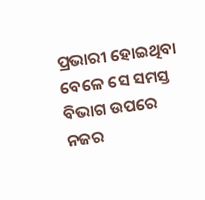ପ୍ରଭାରୀ ହୋଇଥିବା ବେଳେ ସେ ସମସ୍ତ ବିଭାଗ ଉପରେ ନଜର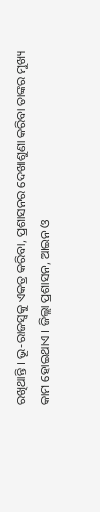ରଖିଥାନ୍ତି । ଭୂ-ରାଜସ୍ୱକୁ ଏକତ୍ର କରିବା, ପ୍ରଶାସନର ଦେଖାଶୁଣା କରିବା ତାଙ୍କର ମୁଖ୍ୟ କାମ ହୋଇଥାଏ । ଜିଲ୍ଲା ପ୍ରଶାସନ, ଆଇନ ଓ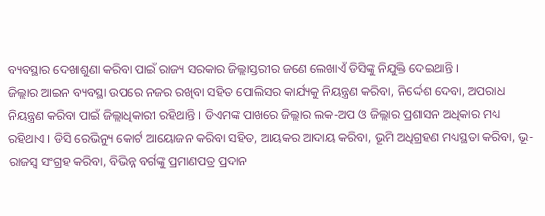ବ୍ୟବସ୍ଥାର ଦେଖାଶୁଣା କରିବା ପାଇଁ ରାଜ୍ୟ ସରକାର ଜିଲ୍ଲାସ୍ତରୀର ଜଣେ ଲେଖାଏଁ ଡିସିଙ୍କୁ ନିଯୁକ୍ତି ଦେଇଥାନ୍ତି ।
ଜିଲ୍ଲାର ଆଇନ ବ୍ୟବସ୍ଥା ଉପରେ ନଜର ରଖିବା ସହିତ ପୋଲିସର କାର୍ଯ୍ୟକୁ ନିୟନ୍ତ୍ରଣ କରିବା, ନିର୍ଦ୍ଦେଶ ଦେବା, ଅପରାଧ ନିୟନ୍ତ୍ରଣ କରିବା ପାଇଁ ଜିଲ୍ଲାଧିକାରୀ ରହିଥାନ୍ତି । ଡିଏମଙ୍କ ପାଖରେ ଜିଲ୍ଲାର ଲକ-ଅପ ଓ ଜିଲ୍ଲାର ପ୍ରଶାସନ ଅଧିକାର ମଧ୍ୟ ରହିଥାଏ । ଡିସି ରେଭିନ୍ୟୁ କୋର୍ଟ ଆୟୋଜନ କରିବା ସହିତ, ଆୟକର ଆଦାୟ କରିବା, ଭୂମି ଅଧିଗ୍ରହଣ ମଧ୍ୟସ୍ଥତା କରିବା, ଭୂ-ରାଜସ୍ୱ ସଂଗ୍ରହ କରିବା, ବିଭିନ୍ନ ବର୍ଗଙ୍କୁ ପ୍ରମାଣପତ୍ର ପ୍ରଦାନ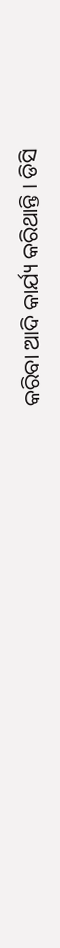କରିବା ଆଦି କାର୍ଯ୍ୟ କରିଥାନ୍ତି । ଡିସି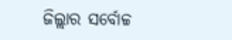ଜିଲ୍ଲାର ସର୍ବୋଚ୍ଚ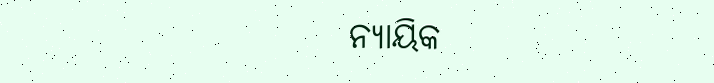ନ୍ୟାୟିକ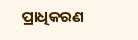ପ୍ରାଧିକରଣ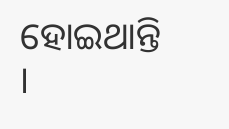ହୋଇଥାନ୍ତି ।